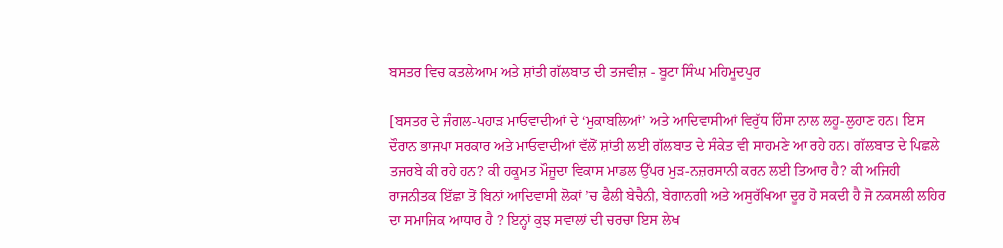ਬਸਤਰ ਵਿਚ ਕਤਲੇਆਮ ਅਤੇ ਸ਼ਾਂਤੀ ਗੱਲਬਾਤ ਦੀ ਤਜਵੀਜ਼ - ਬੂਟਾ ਸਿੰਘ ਮਹਿਮੂਦਪੁਰ

[ਬਸਤਰ ਦੇ ਜੰਗਲ-ਪਹਾੜ ਮਾਓਵਾਦੀਆਂ ਦੇ ‘ਮੁਕਾਬਲਿਆਂ’ ਅਤੇ ਆਦਿਵਾਸੀਆਂ ਵਿਰੁੱਧ ਹਿੰਸਾ ਨਾਲ ਲਹੂ-ਲੁਹਾਣ ਹਨ। ਇਸ ਦੌਰਾਨ ਭਾਜਪਾ ਸਰਕਾਰ ਅਤੇ ਮਾਓਵਾਦੀਆਂ ਵੱਲੋਂ ਸ਼ਾਂਤੀ ਲਈ ਗੱਲਬਾਤ ਦੇ ਸੰਕੇਤ ਵੀ ਸਾਹਮਣੇ ਆ ਰਹੇ ਹਨ। ਗੱਲਬਾਤ ਦੇ ਪਿਛਲੇ ਤਜਰਬੇ ਕੀ ਰਹੇ ਹਨ? ਕੀ ਹਕੂਮਤ ਮੌਜੂਦਾ ਵਿਕਾਸ ਮਾਡਲ ਉੱਪਰ ਮੁੜ-ਨਜ਼ਰਸਾਨੀ ਕਰਨ ਲਈ ਤਿਆਰ ਹੈ? ਕੀ ਅਜਿਹੀ ਰਾਜਨੀਤਕ ਇੱਛਾ ਤੋਂ ਬਿਨਾਂ ਆਦਿਵਾਸੀ ਲੋਕਾਂ ’ਚ ਫੈਲੀ ਬੇਚੈਨੀ, ਬੇਗਾਨਗੀ ਅਤੇ ਅਸੁਰੱਖਿਆ ਦੂਰ ਹੋ ਸਕਦੀ ਹੈ ਜੋ ਨਕਸਲੀ ਲਹਿਰ ਦਾ ਸਮਾਜਿਕ ਆਧਾਰ ਹੈ ? ਇਨ੍ਹਾਂ ਕੁਝ ਸਵਾਲਾਂ ਦੀ ਚਰਚਾ ਇਸ ਲੇਖ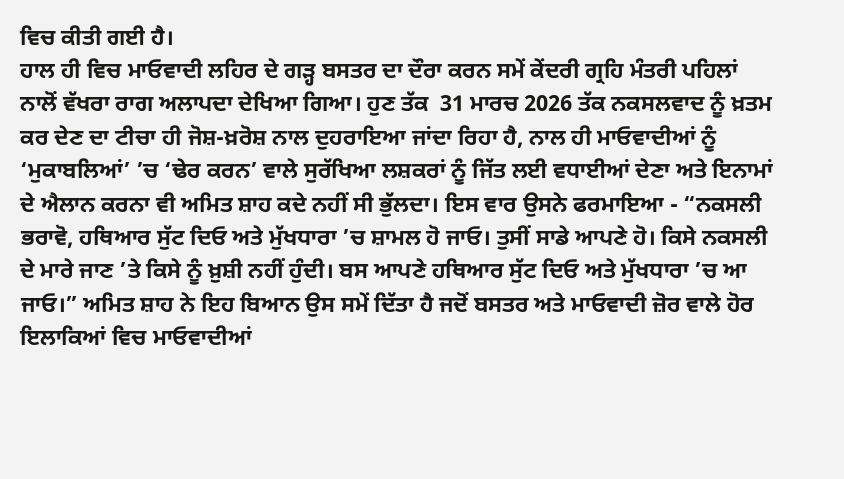ਵਿਚ ਕੀਤੀ ਗਈ ਹੈ।
ਹਾਲ ਹੀ ਵਿਚ ਮਾਓਵਾਦੀ ਲਹਿਰ ਦੇ ਗੜ੍ਹ ਬਸਤਰ ਦਾ ਦੌਰਾ ਕਰਨ ਸਮੇਂ ਕੇਂਦਰੀ ਗ੍ਰਹਿ ਮੰਤਰੀ ਪਹਿਲਾਂ ਨਾਲੋਂ ਵੱਖਰਾ ਰਾਗ ਅਲਾਪਦਾ ਦੇਖਿਆ ਗਿਆ। ਹੁਣ ਤੱਕ  31 ਮਾਰਚ 2026 ਤੱਕ ਨਕਸਲਵਾਦ ਨੂੰ ਖ਼ਤਮ ਕਰ ਦੇਣ ਦਾ ਟੀਚਾ ਹੀ ਜੋਸ਼-ਖ਼ਰੋਸ਼ ਨਾਲ ਦੁਹਰਾਇਆ ਜਾਂਦਾ ਰਿਹਾ ਹੈ, ਨਾਲ ਹੀ ਮਾਓਵਾਦੀਆਂ ਨੂੰ ‘ਮੁਕਾਬਲਿਆਂ’ ’ਚ ‘ਢੇਰ ਕਰਨ’ ਵਾਲੇ ਸੁਰੱਖਿਆ ਲਸ਼ਕਰਾਂ ਨੂੰ ਜਿੱਤ ਲਈ ਵਧਾਈਆਂ ਦੇਣਾ ਅਤੇ ਇਨਾਮਾਂ ਦੇ ਐਲਾਨ ਕਰਨਾ ਵੀ ਅਮਿਤ ਸ਼ਾਹ ਕਦੇ ਨਹੀਂ ਸੀ ਭੁੱਲਦਾ। ਇਸ ਵਾਰ ਉਸਨੇ ਫਰਮਾਇਆ - “ਨਕਸਲੀ ਭਰਾਵੋ, ਹਥਿਆਰ ਸੁੱਟ ਦਿਓ ਅਤੇ ਮੁੱਖਧਾਰਾ ’ਚ ਸ਼ਾਮਲ ਹੋ ਜਾਓ। ਤੁਸੀਂ ਸਾਡੇ ਆਪਣੇ ਹੋ। ਕਿਸੇ ਨਕਸਲੀ ਦੇ ਮਾਰੇ ਜਾਣ ’ਤੇ ਕਿਸੇ ਨੂੰ ਖ਼ੁਸ਼ੀ ਨਹੀਂ ਹੁੰਦੀ। ਬਸ ਆਪਣੇ ਹਥਿਆਰ ਸੁੱਟ ਦਿਓ ਅਤੇ ਮੁੱਖਧਾਰਾ ’ਚ ਆ ਜਾਓ।” ਅਮਿਤ ਸ਼ਾਹ ਨੇ ਇਹ ਬਿਆਨ ਉਸ ਸਮੇਂ ਦਿੱਤਾ ਹੈ ਜਦੋਂ ਬਸਤਰ ਅਤੇ ਮਾਓਵਾਦੀ ਜ਼ੋਰ ਵਾਲੇ ਹੋਰ ਇਲਾਕਿਆਂ ਵਿਚ ਮਾਓਵਾਦੀਆਂ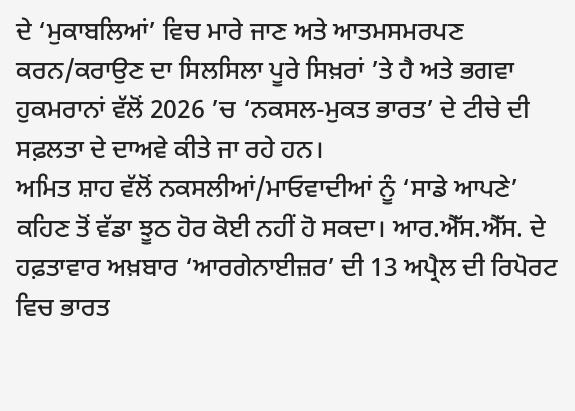ਦੇ ‘ਮੁਕਾਬਲਿਆਂ’ ਵਿਚ ਮਾਰੇ ਜਾਣ ਅਤੇ ਆਤਮਸਮਰਪਣ ਕਰਨ/ਕਰਾਉਣ ਦਾ ਸਿਲਸਿਲਾ ਪੂਰੇ ਸਿਖ਼ਰਾਂ ’ਤੇ ਹੈ ਅਤੇ ਭਗਵਾ ਹੁਕਮਰਾਨਾਂ ਵੱਲੋਂ 2026 ’ਚ ‘ਨਕਸਲ-ਮੁਕਤ ਭਾਰਤ’ ਦੇ ਟੀਚੇ ਦੀ ਸਫ਼ਲਤਾ ਦੇ ਦਾਅਵੇ ਕੀਤੇ ਜਾ ਰਹੇ ਹਨ।
ਅਮਿਤ ਸ਼ਾਹ ਵੱਲੋਂ ਨਕਸਲੀਆਂ/ਮਾਓਵਾਦੀਆਂ ਨੂੰ ‘ਸਾਡੇ ਆਪਣੇ’ ਕਹਿਣ ਤੋਂ ਵੱਡਾ ਝੂਠ ਹੋਰ ਕੋਈ ਨਹੀਂ ਹੋ ਸਕਦਾ। ਆਰ.ਐੱਸ.ਐੱਸ. ਦੇ ਹਫ਼ਤਾਵਾਰ ਅਖ਼ਬਾਰ ‘ਆਰਗੇਨਾਈਜ਼ਰ’ ਦੀ 13 ਅਪ੍ਰੈਲ ਦੀ ਰਿਪੋਰਟ ਵਿਚ ਭਾਰਤ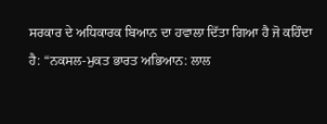ਸਰਕਾਰ ਦੇ ਅਧਿਕਾਰਕ ਬਿਆਨ ਦਾ ਹਵਾਲਾ ਦਿੱਤਾ ਗਿਆ ਹੈ ਜੋ ਕਹਿੰਦਾ ਹੈ: “ਨਕਸਲ-ਮੁਕਤ ਭਾਰਤ ਅਭਿਆਨ: ਲਾਲ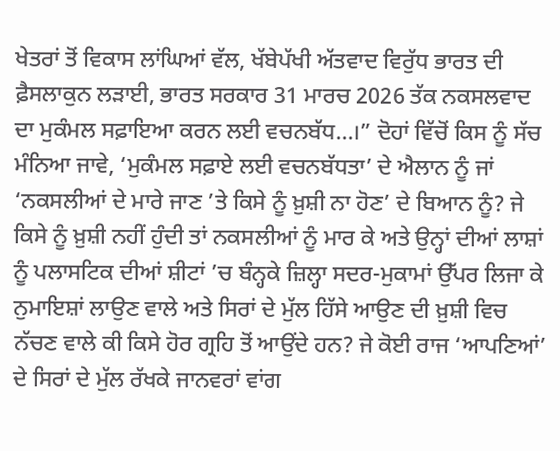ਖੇਤਰਾਂ ਤੋਂ ਵਿਕਾਸ ਲਾਂਘਿਆਂ ਵੱਲ, ਖੱਬੇਪੱਖੀ ਅੱਤਵਾਦ ਵਿਰੁੱਧ ਭਾਰਤ ਦੀ ਫ਼ੈਸਲਾਕੁਨ ਲੜਾਈ, ਭਾਰਤ ਸਰਕਾਰ 31 ਮਾਰਚ 2026 ਤੱਕ ਨਕਸਲਵਾਦ ਦਾ ਮੁਕੰਮਲ ਸਫ਼ਾਇਆ ਕਰਨ ਲਈ ਵਚਨਬੱਧ…।” ਦੋਹਾਂ ਵਿੱਚੋਂ ਕਿਸ ਨੂੰ ਸੱਚ ਮੰਨਿਆ ਜਾਵੇ, ‘ਮੁਕੰਮਲ ਸਫ਼ਾਏ ਲਈ ਵਚਨਬੱਧਤਾ’ ਦੇ ਐਲਾਨ ਨੂੰ ਜਾਂ ‘ਨਕਸਲੀਆਂ ਦੇ ਮਾਰੇ ਜਾਣ ’ਤੇ ਕਿਸੇ ਨੂੰ ਖ਼ੁਸ਼ੀ ਨਾ ਹੋਣ’ ਦੇ ਬਿਆਨ ਨੂੰ? ਜੇ ਕਿਸੇ ਨੂੰ ਖ਼ੁਸ਼ੀ ਨਹੀਂ ਹੁੰਦੀ ਤਾਂ ਨਕਸਲੀਆਂ ਨੂੰ ਮਾਰ ਕੇ ਅਤੇ ਉਨ੍ਹਾਂ ਦੀਆਂ ਲਾਸ਼ਾਂ ਨੂੰ ਪਲਾਸਟਿਕ ਦੀਆਂ ਸ਼ੀਟਾਂ ’ਚ ਬੰਨ੍ਹਕੇ ਜ਼ਿਲ੍ਹਾ ਸਦਰ-ਮੁਕਾਮਾਂ ਉੱਪਰ ਲਿਜਾ ਕੇ ਨੁਮਾਇਸ਼ਾਂ ਲਾਉਣ ਵਾਲੇ ਅਤੇ ਸਿਰਾਂ ਦੇ ਮੁੱਲ ਹਿੱਸੇ ਆਉਣ ਦੀ ਖ਼ੁਸ਼ੀ ਵਿਚ ਨੱਚਣ ਵਾਲੇ ਕੀ ਕਿਸੇ ਹੋਰ ਗ੍ਰਹਿ ਤੋਂ ਆਉਂਦੇ ਹਨ? ਜੇ ਕੋਈ ਰਾਜ ‘ਆਪਣਿਆਂ’ ਦੇ ਸਿਰਾਂ ਦੇ ਮੁੱਲ ਰੱਖਕੇ ਜਾਨਵਰਾਂ ਵਾਂਗ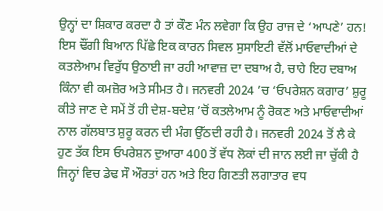ਉਨ੍ਹਾਂ ਦਾ ਸ਼ਿਕਾਰ ਕਰਦਾ ਹੈ ਤਾਂ ਕੌਣ ਮੰਨ ਲਵੇਗਾ ਕਿ ਉਹ ਰਾਜ ਦੇ ‘ਆਪਣੇ’ ਹਨ!
ਇਸ ਢੌਂਗੀ ਬਿਆਨ ਪਿੱਛੇ ਇਕ ਕਾਰਨ ਸਿਵਲ ਸੁਸਾਇਟੀ ਵੱਲੋਂ ਮਾਓਵਾਦੀਆਂ ਦੇ ਕਤਲੇਆਮ ਵਿਰੁੱਧ ਉਠਾਈ ਜਾ ਰਹੀ ਆਵਾਜ਼ ਦਾ ਦਬਾਅ ਹੈ, ਚਾਹੇ ਇਹ ਦਬਾਅ ਕਿੰਨਾ ਵੀ ਕਮਜ਼ੋਰ ਅਤੇ ਸੀਮਤ ਹੈ। ਜਨਵਰੀ 2024 ’ਚ ‘ਓਪਰੇਸ਼ਨ ਕਗਾਰ’ ਸ਼ੁਰੂ ਕੀਤੇ ਜਾਣ ਦੇ ਸਮੇਂ ਤੋਂ ਹੀ ਦੇਸ਼-ਬਦੇਸ਼ ’ਚੋਂ ਕਤਲੇਆਮ ਨੂੰ ਰੋਕਣ ਅਤੇ ਮਾਓਵਾਦੀਆਂ ਨਾਲ ਗੱਲਬਾਤ ਸ਼ੁਰੂ ਕਰਨ ਦੀ ਮੰਗ ਉੱਠਦੀ ਰਹੀ ਹੈ। ਜਨਵਰੀ 2024 ਤੋਂ ਲੈ ਕੇ ਹੁਣ ਤੱਕ ਇਸ ਓਪਰੇਸ਼ਨ ਦੁਆਰਾ 400 ਤੋਂ ਵੱਧ ਲੋਕਾਂ ਦੀ ਜਾਨ ਲਈ ਜਾ ਚੁੱਕੀ ਹੈ ਜਿਨ੍ਹਾਂ ਵਿਚ ਡੇਢ ਸੌ ਔਰਤਾਂ ਹਨ ਅਤੇ ਇਹ ਗਿਣਤੀ ਲਗਾਤਾਰ ਵਧ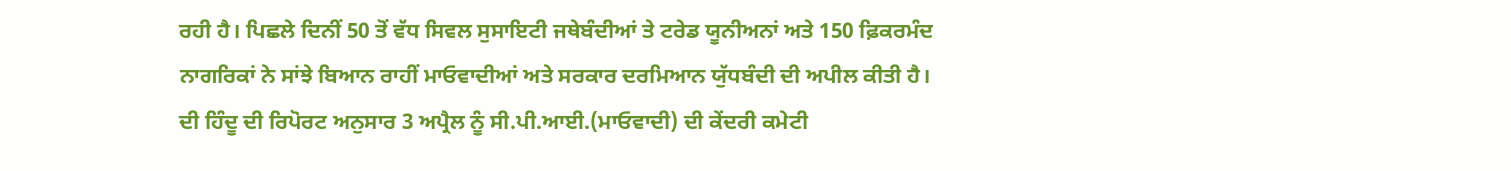ਰਹੀ ਹੈ। ਪਿਛਲੇ ਦਿਨੀਂ 50 ਤੋਂ ਵੱਧ ਸਿਵਲ ਸੁਸਾਇਟੀ ਜਥੇਬੰਦੀਆਂ ਤੇ ਟਰੇਡ ਯੂਨੀਅਨਾਂ ਅਤੇ 150 ਫ਼ਿਕਰਮੰਦ ਨਾਗਰਿਕਾਂ ਨੇ ਸਾਂਝੇ ਬਿਆਨ ਰਾਹੀਂ ਮਾਓਵਾਦੀਆਂ ਅਤੇ ਸਰਕਾਰ ਦਰਮਿਆਨ ਯੁੱਧਬੰਦੀ ਦੀ ਅਪੀਲ ਕੀਤੀ ਹੈ। ਦੀ ਹਿੰਦੂ ਦੀ ਰਿਪੋਰਟ ਅਨੁਸਾਰ 3 ਅਪ੍ਰੈਲ ਨੂੰ ਸੀ.ਪੀ.ਆਈ.(ਮਾਓਵਾਦੀ) ਦੀ ਕੇਂਦਰੀ ਕਮੇਟੀ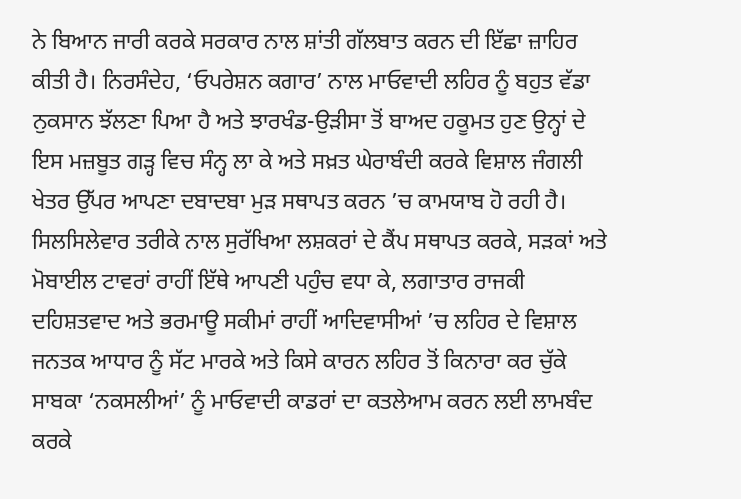ਨੇ ਬਿਆਨ ਜਾਰੀ ਕਰਕੇ ਸਰਕਾਰ ਨਾਲ ਸ਼ਾਂਤੀ ਗੱਲਬਾਤ ਕਰਨ ਦੀ ਇੱਛਾ ਜ਼ਾਹਿਰ ਕੀਤੀ ਹੈ। ਨਿਰਸੰਦੇਹ, ‘ਓਪਰੇਸ਼ਨ ਕਗਾਰ’ ਨਾਲ ਮਾਓਵਾਦੀ ਲਹਿਰ ਨੂੰ ਬਹੁਤ ਵੱਡਾ ਨੁਕਸਾਨ ਝੱਲਣਾ ਪਿਆ ਹੈ ਅਤੇ ਝਾਰਖੰਡ-ਉੜੀਸਾ ਤੋਂ ਬਾਅਦ ਹਕੂਮਤ ਹੁਣ ਉਨ੍ਹਾਂ ਦੇ ਇਸ ਮਜ਼ਬੂਤ ਗੜ੍ਹ ਵਿਚ ਸੰਨ੍ਹ ਲਾ ਕੇ ਅਤੇ ਸਖ਼ਤ ਘੇਰਾਬੰਦੀ ਕਰਕੇ ਵਿਸ਼ਾਲ ਜੰਗਲੀ ਖੇਤਰ ਉੱਪਰ ਆਪਣਾ ਦਬਾਦਬਾ ਮੁੜ ਸਥਾਪਤ ਕਰਨ ’ਚ ਕਾਮਯਾਬ ਹੋ ਰਹੀ ਹੈ। ਸਿਲਸਿਲੇਵਾਰ ਤਰੀਕੇ ਨਾਲ ਸੁਰੱਖਿਆ ਲਸ਼ਕਰਾਂ ਦੇ ਕੈਂਪ ਸਥਾਪਤ ਕਰਕੇ, ਸੜਕਾਂ ਅਤੇ ਮੋਬਾਈਲ ਟਾਵਰਾਂ ਰਾਹੀਂ ਇੱਥੇ ਆਪਣੀ ਪਹੁੰਚ ਵਧਾ ਕੇ, ਲਗਾਤਾਰ ਰਾਜਕੀ ਦਹਿਸ਼ਤਵਾਦ ਅਤੇ ਭਰਮਾਊ ਸਕੀਮਾਂ ਰਾਹੀਂ ਆਦਿਵਾਸੀਆਂ ’ਚ ਲਹਿਰ ਦੇ ਵਿਸ਼ਾਲ ਜਨਤਕ ਆਧਾਰ ਨੂੰ ਸੱਟ ਮਾਰਕੇ ਅਤੇ ਕਿਸੇ ਕਾਰਨ ਲਹਿਰ ਤੋਂ ਕਿਨਾਰਾ ਕਰ ਚੁੱਕੇ ਸਾਬਕਾ ‘ਨਕਸਲੀਆਂ’ ਨੂੰ ਮਾਓਵਾਦੀ ਕਾਡਰਾਂ ਦਾ ਕਤਲੇਆਮ ਕਰਨ ਲਈ ਲਾਮਬੰਦ ਕਰਕੇ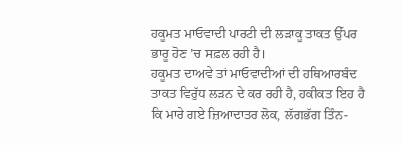ਹਕੂਮਤ ਮਾਓਵਾਦੀ ਪਾਰਟੀ ਦੀ ਲੜਾਕੂ ਤਾਕਤ ਉੱਪਰ ਭਾਰੂ ਹੋਣ ’ਚ ਸਫ਼ਲ ਰਹੀ ਹੈ।
ਹਕੂਮਤ ਦਾਅਵੇ ਤਾਂ ਮਾਓਵਾਦੀਆਂ ਦੀ ਹਥਿਆਰਬੰਦ ਤਾਕਤ ਵਿਰੁੱਧ ਲੜਨ ਦੇ ਕਰ ਰਹੀ ਹੈ, ਹਕੀਕਤ ਇਹ ਹੈ ਕਿ ਮਾਰੇ ਗਏ ਜ਼ਿਆਦਾਤਰ ਲੋਕ, ਲੱਗਭੱਗ ਤਿੰਨ-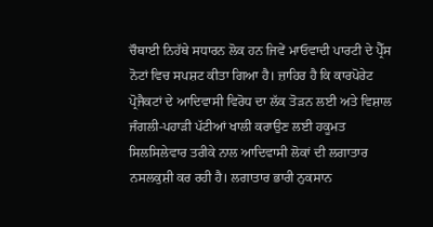ਚੌਥਾਈ ਨਿਹੱਥੇ ਸਧਾਰਨ ਲੋਕ ਹਨ ਜਿਵੇਂ ਮਾਓਵਾਦੀ ਪਾਰਟੀ ਦੇ ਪ੍ਰੈੱਸ ਨੋਟਾਂ ਵਿਚ ਸਪਸ਼ਟ ਕੀਤਾ ਗਿਆ ਹੈ। ਜ਼ਾਹਿਰ ਹੈ ਕਿ ਕਾਰਪੋਰੇਟ ਪ੍ਰੋਜੈਕਟਾਂ ਦੇ ਆਦਿਵਾਸੀ ਵਿਰੋਧ ਦਾ ਲੱਕ ਤੋੜਨ ਲਈ ਅਤੇ ਵਿਸ਼ਾਲ ਜੰਗਲੀ-ਪਹਾੜੀ ਪੱਟੀਆਂ ਖਾਲੀ ਕਰਾਉਣ ਲਈ ਹਕੂਮਤ ਸਿਲਸਿਲੇਵਾਰ ਤਰੀਕੇ ਨਾਲ ਆਦਿਵਾਸੀ ਲੋਕਾਂ ਦੀ ਲਗਾਤਾਰ ਨਸਲਕੁਸ਼ੀ ਕਰ ਰਹੀ ਹੈ। ਲਗਾਤਾਰ ਭਾਰੀ ਨੁਕਸਾਨ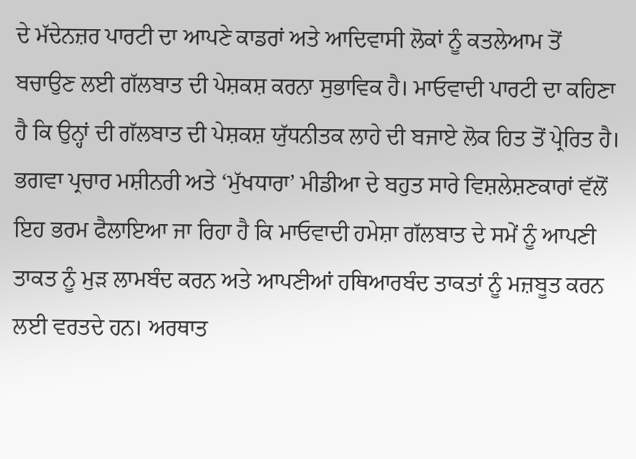ਦੇ ਮੱਦੇਨਜ਼ਰ ਪਾਰਟੀ ਦਾ ਆਪਣੇ ਕਾਡਰਾਂ ਅਤੇ ਆਦਿਵਾਸੀ ਲੋਕਾਂ ਨੂੰ ਕਤਲੇਆਮ ਤੋਂ ਬਚਾਉਣ ਲਈ ਗੱਲਬਾਤ ਦੀ ਪੇਸ਼ਕਸ਼ ਕਰਨਾ ਸੁਭਾਵਿਕ ਹੈ। ਮਾਓਵਾਦੀ ਪਾਰਟੀ ਦਾ ਕਹਿਣਾ ਹੈ ਕਿ ਉਨ੍ਹਾਂ ਦੀ ਗੱਲਬਾਤ ਦੀ ਪੇਸ਼ਕਸ਼ ਯੁੱਧਨੀਤਕ ਲਾਹੇ ਦੀ ਬਜਾਏ ਲੋਕ ਹਿਤ ਤੋਂ ਪ੍ਰੇਰਿਤ ਹੈ।
ਭਗਵਾ ਪ੍ਰਚਾਰ ਮਸ਼ੀਨਰੀ ਅਤੇ ‘ਮੁੱਖਧਾਰਾ’ ਮੀਡੀਆ ਦੇ ਬਹੁਤ ਸਾਰੇ ਵਿਸ਼ਲੇਸ਼ਣਕਾਰਾਂ ਵੱਲੋਂ ਇਹ ਭਰਮ ਫੈਲਾਇਆ ਜਾ ਰਿਹਾ ਹੈ ਕਿ ਮਾਓਵਾਦੀ ਹਮੇਸ਼ਾ ਗੱਲਬਾਤ ਦੇ ਸਮੇਂ ਨੂੰ ਆਪਣੀ ਤਾਕਤ ਨੂੰ ਮੁੜ ਲਾਮਬੰਦ ਕਰਨ ਅਤੇ ਆਪਣੀਆਂ ਹਥਿਆਰਬੰਦ ਤਾਕਤਾਂ ਨੂੰ ਮਜ਼ਬੂਤ ਕਰਨ ਲਈ ਵਰਤਦੇ ਹਨ। ਅਰਥਾਤ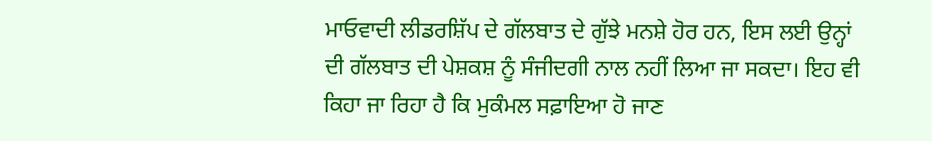ਮਾਓਵਾਦੀ ਲੀਡਰਸ਼ਿੱਪ ਦੇ ਗੱਲਬਾਤ ਦੇ ਗੁੱਝੇ ਮਨਸ਼ੇ ਹੋਰ ਹਨ, ਇਸ ਲਈ ਉਨ੍ਹਾਂ ਦੀ ਗੱਲਬਾਤ ਦੀ ਪੇਸ਼ਕਸ਼ ਨੂੰ ਸੰਜੀਦਗੀ ਨਾਲ ਨਹੀਂ ਲਿਆ ਜਾ ਸਕਦਾ। ਇਹ ਵੀ ਕਿਹਾ ਜਾ ਰਿਹਾ ਹੈ ਕਿ ਮੁਕੰਮਲ ਸਫ਼ਾਇਆ ਹੋ ਜਾਣ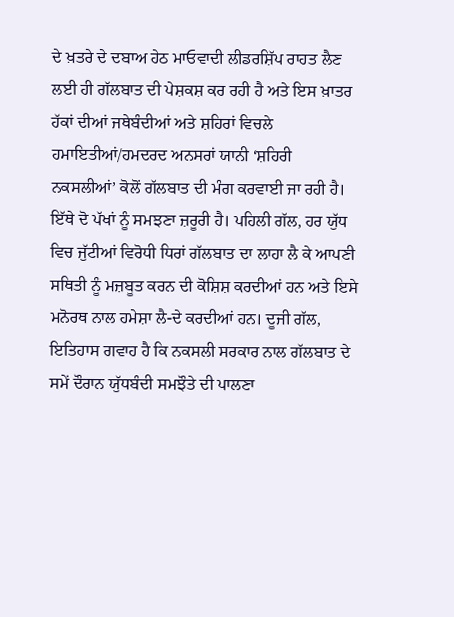ਦੇ ਖ਼ਤਰੇ ਦੇ ਦਬਾਅ ਹੇਠ ਮਾਓਵਾਦੀ ਲੀਡਰਸ਼ਿੱਪ ਰਾਹਤ ਲੈਣ ਲਈ ਹੀ ਗੱਲਬਾਤ ਦੀ ਪੇਸ਼ਕਸ਼ ਕਰ ਰਹੀ ਹੈ ਅਤੇ ਇਸ ਖ਼ਾਤਰ ਹੱਕਾਂ ਦੀਆਂ ਜਥੇਬੰਦੀਆਂ ਅਤੇ ਸ਼ਹਿਰਾਂ ਵਿਚਲੇ ਹਮਾਇਤੀਆਂ/ਹਮਦਰਦ ਅਨਸਰਾਂ ਯਾਨੀ ‘ਸ਼ਹਿਰੀ ਨਕਸਲੀਆਂ’ ਕੋਲੋਂ ਗੱਲਬਾਤ ਦੀ ਮੰਗ ਕਰਵਾਈ ਜਾ ਰਹੀ ਹੈ।
ਇੱਥੇ ਦੋ ਪੱਖਾਂ ਨੂੰ ਸਮਝਣਾ ਜ਼ਰੂਰੀ ਹੈ। ਪਹਿਲੀ ਗੱਲ, ਹਰ ਯੁੱਧ ਵਿਚ ਜੁੱਟੀਆਂ ਵਿਰੋਧੀ ਧਿਰਾਂ ਗੱਲਬਾਤ ਦਾ ਲਾਹਾ ਲੈ ਕੇ ਆਪਣੀ ਸਥਿਤੀ ਨੂੰ ਮਜ਼ਬੂਤ ਕਰਨ ਦੀ ਕੋਸ਼ਿਸ਼ ਕਰਦੀਆਂ ਹਨ ਅਤੇ ਇਸੇ ਮਨੋਰਥ ਨਾਲ ਹਮੇਸ਼ਾ ਲੈ-ਦੇ ਕਰਦੀਆਂ ਹਨ। ਦੂਜੀ ਗੱਲ, ਇਤਿਹਾਸ ਗਵਾਹ ਹੈ ਕਿ ਨਕਸਲੀ ਸਰਕਾਰ ਨਾਲ ਗੱਲਬਾਤ ਦੇ ਸਮੇਂ ਦੌਰਾਨ ਯੁੱਧਬੰਦੀ ਸਮਝੌਤੇ ਦੀ ਪਾਲਣਾ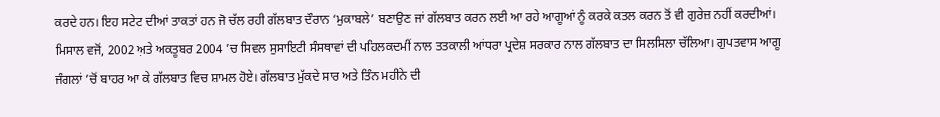ਕਰਦੇ ਹਨ। ਇਹ ਸਟੇਟ ਦੀਆਂ ਤਾਕਤਾਂ ਹਨ ਜੋ ਚੱਲ ਰਹੀ ਗੱਲਬਾਤ ਦੌਰਾਨ ‘ਮੁਕਾਬਲੇ’ ਬਣਾਉਣ ਜਾਂ ਗੱਲਬਾਤ ਕਰਨ ਲਈ ਆ ਰਹੇ ਆਗੂਆਂ ਨੂੰ ਕਰਕੇ ਕਤਲ ਕਰਨ ਤੋਂ ਵੀ ਗੁਰੇਜ਼ ਨਹੀਂ ਕਰਦੀਆਂ। ਮਿਸਾਲ ਵਜੋਂ, 2002 ਅ਼ਤੇ ਅਕਤੂਬਰ 2004 ’ਚ ਸਿਵਲ ਸੁਸਾਇਟੀ ਸੰਸਥਾਵਾਂ ਦੀ ਪਹਿਲਕਦਮੀਂ ਨਾਲ ਤਤਕਾਲੀ ਆਂਧਰਾ ਪ੍ਰਦੇਸ਼ ਸਰਕਾਰ ਨਾਲ ਗੱਲਬਾਤ ਦਾ ਸਿਲਸਿਲਾ ਚੱਲਿਆ। ਗੁਪਤਵਾਸ ਆਗੂ ਜੰਗਲਾਂ ’ਚੋਂ ਬਾਹਰ ਆ ਕੇ ਗੱਲਬਾਤ ਵਿਚ ਸ਼ਾਮਲ ਹੋਏ। ਗੱਲਬਾਤ ਮੁੱਕਦੇ ਸਾਰ ਅਤੇ ਤਿੰਨ ਮਹੀਨੇ ਦੀ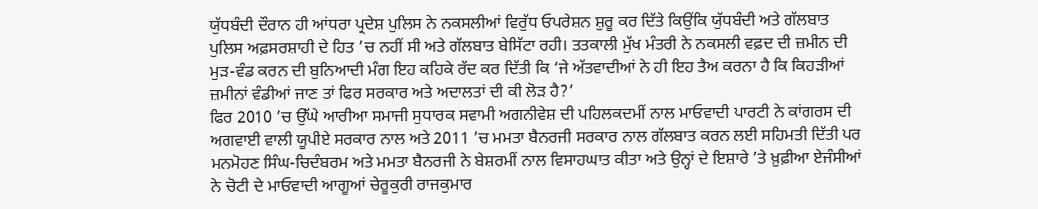ਯੁੱਧਬੰਦੀ ਦੌਰਾਨ ਹੀ ਆਂਧਰਾ ਪ੍ਰਦੇਸ਼ ਪੁਲਿਸ ਨੇ ਨਕਸਲੀਆਂ ਵਿਰੁੱਧ ਓਪਰੇਸ਼ਨ ਸ਼ੁਰੂ ਕਰ ਦਿੱਤੇ ਕਿਉਂਕਿ ਯੁੱਧਬੰਦੀ ਅਤੇ ਗੱਲਬਾਤ ਪੁਲਿਸ ਅਫ਼ਸਰਸ਼ਾਹੀ ਦੇ ਹਿਤ ’ਚ ਨਹੀਂ ਸੀ ਅਤੇ ਗੱਲਬਾਤ ਬੇਸਿੱਟਾ ਰਹੀ। ਤਤਕਾਲੀ ਮੁੱਖ ਮੰਤਰੀ ਨੇ ਨਕਸਲੀ ਵਫ਼ਦ ਦੀ ਜ਼ਮੀਨ ਦੀ ਮੁੜ-ਵੰਡ ਕਰਨ ਦੀ ਬੁਨਿਆਦੀ ਮੰਗ ਇਹ ਕਹਿਕੇ ਰੱਦ ਕਰ ਦਿੱਤੀ ਕਿ ‘ਜੇ ਅੱਤਵਾਦੀਆਂ ਨੇ ਹੀ ਇਹ ਤੈਅ ਕਰਨਾ ਹੈ ਕਿ ਕਿਹੜੀਆਂ ਜ਼ਮੀਨਾਂ ਵੰਡੀਆਂ ਜਾਣ ਤਾਂ ਫਿਰ ਸਰਕਾਰ ਅਤੇ ਅਦਾਲਤਾਂ ਦੀ ਕੀ ਲੋੜ ਹੈ?’
ਫਿਰ 2010 ’ਚ ਉੱਘੇ ਆਰੀਆ ਸਮਾਜੀ ਸੁਧਾਰਕ ਸਵਾਮੀ ਅਗਨੀਵੇਸ਼ ਦੀ ਪਹਿਲਕਦਮੀਂ ਨਾਲ ਮਾਓਵਾਦੀ ਪਾਰਟੀ ਨੇ ਕਾਂਗਰਸ ਦੀ ਅਗਵਾਈ ਵਾਲੀ ਯੂਪੀਏ ਸਰਕਾਰ ਨਾਲ ਅਤੇ 2011 ’ਚ ਮਮਤਾ ਬੈਨਰਜੀ ਸਰਕਾਰ ਨਾਲ ਗੱਲਬਾਤ ਕਰਨ ਲਈ ਸਹਿਮਤੀ ਦਿੱਤੀ ਪਰ ਮਨਮੋਹਣ ਸਿੰਘ-ਚਿਦੰਬਰਮ ਅਤੇ ਮਮਤਾ ਬੈਨਰਜੀ ਨੇ ਬੇਸ਼ਰਮੀਂ ਨਾਲ ਵਿਸਾਹਘਾਤ ਕੀਤਾ ਅਤੇ ਉਨ੍ਹਾਂ ਦੇ ਇਸ਼ਾਰੇ ’ਤੇ ਖ਼ੁਫ਼ੀਆ ਏਜੰਸੀਆਂ ਨੇ ਚੋਟੀ ਦੇ ਮਾਓਵਾਦੀ ਆਗੂਆਂ ਚੇਰੂਕੁਰੀ ਰਾਜਕੁਮਾਰ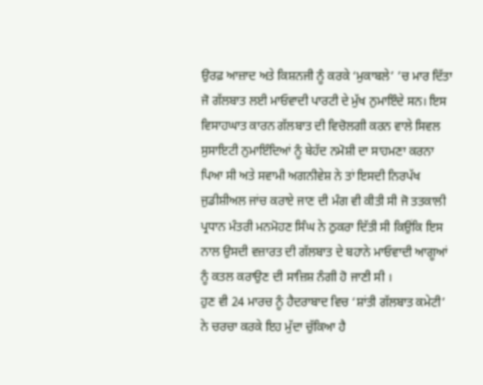ਉਰਫ਼ ਆਜ਼ਾਦ ਅਤੇ ਕਿਸ਼ਨਜੀ ਨੂੰ ਕਰਕੇ ‘ਮੁਕਾਬਲੇ’ ’ਚ ਮਾਰ ਦਿੱਤਾ ਜੋ ਗੱਲਬਾਤ ਲਈ ਮਾਓਵਾਦੀ ਪਾਰਟੀ ਦੇ ਮੁੱਖ ਨੁਮਾਇੰਦੇ ਸਨ। ਇਸ ਵਿਸਾਹਘਾਤ ਕਾਰਨ ਗੱਲਬਾਤ ਦੀ ਵਿਚੋਲਗੀ ਕਰਨ ਵਾਲੇ ਸਿਵਲ ਸੁਸਾਇਟੀ ਨੁਮਾਇੰਦਿਆਂ ਨੂੰ ਬੇਹੱਦ ਨਮੋਸ਼ੀ ਦਾ ਸਾਹਮਣਾ ਕਰਨਾ ਪਿਆ ਸੀ ਅਤੇ ਸਵਾਮੀ ਅਗਨੀਵੇਸ਼ ਨੇ ਤਾਂ ਇਸਦੀ ਨਿਰਪੱਖ ਜੁਡੀਸ਼ੀਅਲ ਜਾਂਚ ਕਰਾਏ ਜਾਣ ਦੀ ਮੰਗ ਵੀ ਕੀਤੀ ਸੀ ਜੋ ਤਤਕਾਲੀ ਪ੍ਰਧਾਨ ਮੰਤਰੀ ਮਨਮੋਹਣ ਸਿੰਘ ਨੇ ਠੁਕਰਾ ਦਿੱਤੀ ਸੀ ਕਿਉਂਕਿ ਇਸ ਨਾਲ ਉਸਦੀ ਵਜ਼ਾਰਤ ਦੀ ਗੱਲਬਾਤ ਦੇ ਬਹਾਨੇ ਮਾਓਵਾਦੀ ਆਗੂਆਂ ਨੂੰ ਕਤਲ ਕਰਾਉਣ ਦੀ ਸਾਜ਼ਿਸ਼ ਨੰਗੀ ਹੋ ਜਾਣੀ ਸੀ ।
ਹੁਣ ਵੀ 24 ਮਾਰਚ ਨੂੰ ਹੈਦਰਾਬਾਦ ਵਿਚ ‘ਸ਼ਾਂਤੀ ਗੱਲਬਾਤ ਕਮੇਟੀ’ ਨੇ ਚਰਚਾ ਕਰਕੇ ਇਹ ਮੁੱਦਾ ਚੁੱਕਿਆ ਹੈ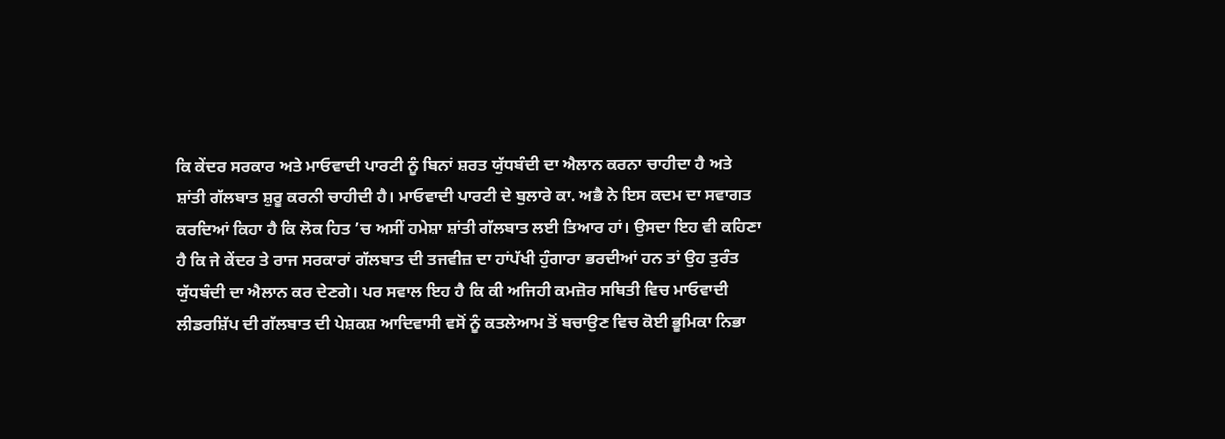ਕਿ ਕੇਂਦਰ ਸਰਕਾਰ ਅਤੇ ਮਾਓਵਾਦੀ ਪਾਰਟੀ ਨੂੰ ਬਿਨਾਂ ਸ਼ਰਤ ਯੁੱਧਬੰਦੀ ਦਾ ਐਲਾਨ ਕਰਨਾ ਚਾਹੀਦਾ ਹੈ ਅਤੇ ਸ਼ਾਂਤੀ ਗੱਲਬਾਤ ਸ਼ੁਰੂ ਕਰਨੀ ਚਾਹੀਦੀ ਹੈ। ਮਾਓਵਾਦੀ ਪਾਰਟੀ ਦੇ ਬੁਲਾਰੇ ਕਾ. ਅਭੈ ਨੇ ਇਸ ਕਦਮ ਦਾ ਸਵਾਗਤ ਕਰਦਿਆਂ ਕਿਹਾ ਹੈ ਕਿ ਲੋਕ ਹਿਤ ’ਚ ਅਸੀਂ ਹਮੇਸ਼ਾ ਸ਼ਾਂਤੀ ਗੱਲਬਾਤ ਲਈ ਤਿਆਰ ਹਾਂ। ਉਸਦਾ ਇਹ ਵੀ ਕਹਿਣਾ ਹੈ ਕਿ ਜੇ ਕੇਂਦਰ ਤੇ ਰਾਜ ਸਰਕਾਰਾਂ ਗੱਲਬਾਤ ਦੀ ਤਜਵੀਜ਼ ਦਾ ਹਾਂਪੱਖੀ ਹੁੰਗਾਰਾ ਭਰਦੀਆਂ ਹਨ ਤਾਂ ਉਹ ਤੁਰੰਤ ਯੁੱਧਬੰਦੀ ਦਾ ਐਲਾਨ ਕਰ ਦੇਣਗੇ। ਪਰ ਸਵਾਲ ਇਹ ਹੈ ਕਿ ਕੀ ਅਜਿਹੀ ਕਮਜ਼ੋਰ ਸਥਿਤੀ ਵਿਚ ਮਾਓਵਾਦੀ ਲੀਡਰਸ਼ਿੱਪ ਦੀ ਗੱਲਬਾਤ ਦੀ ਪੇਸ਼ਕਸ਼ ਆਦਿਵਾਸੀ ਵਸੋਂ ਨੂੰ ਕਤਲੇਆਮ ਤੋਂ ਬਚਾਉਣ ਵਿਚ ਕੋਈ ਭੂਮਿਕਾ ਨਿਭਾ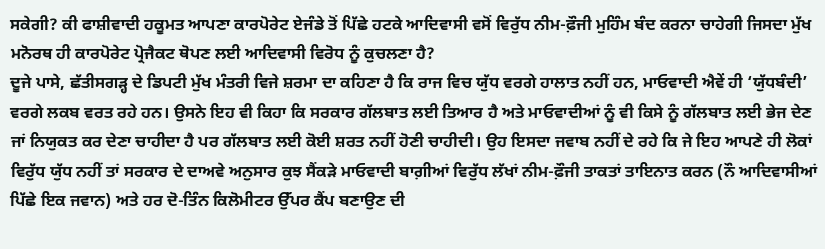ਸਕੇਗੀ? ਕੀ ਫਾਸ਼ੀਵਾਦੀ ਹਕੂਮਤ ਆਪਣਾ ਕਾਰਪੋਰੇਟ ਏਜੰਡੇ ਤੋਂ ਪਿੱਛੇ ਹਟਕੇ ਆਦਿਵਾਸੀ ਵਸੋਂ ਵਿਰੁੱਧ ਨੀਮ-ਫ਼ੌਜੀ ਮੁਹਿੰਮ ਬੰਦ ਕਰਨਾ ਚਾਹੇਗੀ ਜਿਸਦਾ ਮੁੱਖ ਮਨੋਰਥ ਹੀ ਕਾਰਪੋਰੇਟ ਪ੍ਰੋਜੈਕਟ ਥੋਪਣ ਲਈ ਆਦਿਵਾਸੀ ਵਿਰੋਧ ਨੂੰ ਕੁਚਲਣਾ ਹੈ?
ਦੂਜੇ ਪਾਸੇ, ਛੱਤੀਸਗੜ੍ਹ ਦੇ ਡਿਪਟੀ ਮੁੱਖ ਮੰਤਰੀ ਵਿਜੇ ਸ਼ਰਮਾ ਦਾ ਕਹਿਣਾ ਹੈ ਕਿ ਰਾਜ ਵਿਚ ਯੁੱਧ ਵਰਗੇ ਹਾਲਾਤ ਨਹੀਂ ਹਨ, ਮਾਓਵਾਦੀ ਐਵੇਂ ਹੀ ‘ਯੁੱਧਬੰਦੀ’ ਵਰਗੇ ਲਕਬ ਵਰਤ ਰਹੇ ਹਨ। ਉਸਨੇ ਇਹ ਵੀ ਕਿਹਾ ਕਿ ਸਰਕਾਰ ਗੱਲਬਾਤ ਲਈ ਤਿਆਰ ਹੈ ਅਤੇ ਮਾਓਵਾਦੀਆਂ ਨੂੰ ਵੀ ਕਿਸੇ ਨੂੰ ਗੱਲਬਾਤ ਲਈ ਭੇਜ ਦੇਣ ਜਾਂ ਨਿਯੁਕਤ ਕਰ ਦੇਣਾ ਚਾਹੀਦਾ ਹੈ ਪਰ ਗੱਲਬਾਤ ਲਈ ਕੋਈ ਸ਼ਰਤ ਨਹੀਂ ਹੋਣੀ ਚਾਹੀਦੀ। ਉਹ ਇਸਦਾ ਜਵਾਬ ਨਹੀਂ ਦੇ ਰਹੇ ਕਿ ਜੇ ਇਹ ਆਪਣੇ ਹੀ ਲੋਕਾਂ ਵਿਰੁੱਧ ਯੁੱਧ ਨਹੀਂ ਤਾਂ ਸਰਕਾਰ ਦੇ ਦਾਅਵੇ ਅਨੁਸਾਰ ਕੁਝ ਸੈਂਕੜੇ ਮਾਓਵਾਦੀ ਬਾਗ਼ੀਆਂ ਵਿਰੁੱਧ ਲੱਖਾਂ ਨੀਮ-ਫ਼ੌਜੀ ਤਾਕਤਾਂ ਤਾਇਨਾਤ ਕਰਨ (ਨੌ ਆਦਿਵਾਸੀਆਂ ਪਿੱਛੇ ਇਕ ਜਵਾਨ) ਅਤੇ ਹਰ ਦੋ-ਤਿੰਨ ਕਿਲੋਮੀਟਰ ਉੱਪਰ ਕੈਂਪ ਬਣਾਉਣ ਦੀ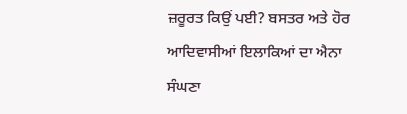ਜ਼ਰੂਰਤ ਕਿਉਂ ਪਈ? ਬਸਤਰ ਅਤੇ ਹੋਰ ਆਦਿਵਾਸੀਆਂ ਇਲਾਕਿਆਂ ਦਾ ਐਨਾ ਸੰਘਣਾ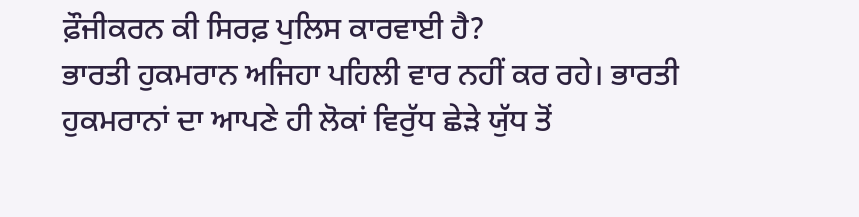ਫ਼ੌਜੀਕਰਨ ਕੀ ਸਿਰਫ਼ ਪੁਲਿਸ ਕਾਰਵਾਈ ਹੈ?
ਭਾਰਤੀ ਹੁਕਮਰਾਨ ਅਜਿਹਾ ਪਹਿਲੀ ਵਾਰ ਨਹੀਂ ਕਰ ਰਹੇ। ਭਾਰਤੀ ਹੁਕਮਰਾਨਾਂ ਦਾ ਆਪਣੇ ਹੀ ਲੋਕਾਂ ਵਿਰੁੱਧ ਛੇੜੇ ਯੁੱਧ ਤੋਂ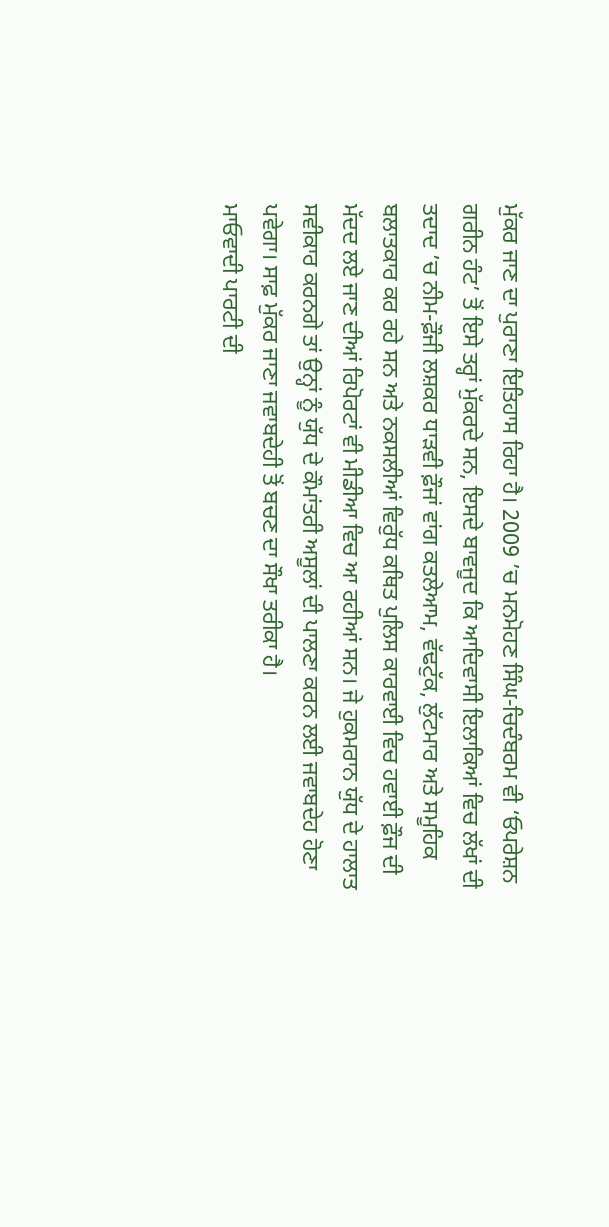ਮੁੱਕਰ ਜਾਣ ਦਾ ਪੁਰਾਣਾ ਇਤਿਹਾਸ ਰਿਹਾ ਹੈ। 2009 ’ਚ ਮਨਮੋਹਣ ਸਿੰਘ-ਚਿਦੰਬਰਮ ਵੀ ‘ਓਪਰੇਸ਼ਨ ਗਰੀਨ ਹੰਟ’ ਤੋਂ ਇਸੇ ਤਰ੍ਹਾਂ ਮੁੱਕਰਦੇ ਸਨ, ਇਸਦੇ ਬਾਵਜੂਦ ਕਿ ਆਦਿਵਾਸੀ ਇਲਾਕਿਆਂ ਵਿਚ ਲੱਖਾਂ ਦੀ ਤਦਾਦ ’ਚ ਨੀਮ-ਫ਼ੌਜੀ ਲਸ਼ਕਰ ਧਾੜਵੀ ਫ਼ੌਜਾਂ ਵਾਂਗ ਕਤਲੇਆਮ, ਵੱਢਟੁੱਕ, ਲੁੱਟਮਾਰ ਅਤੇ ਸਮੂਹਿਕ ਬਲਾਤਕਾਰ ਕਰ ਰਹੇ ਸਨ ਅਤੇ ਨਕਸਲੀਆਂ ਵਿਰੁੱਧ ਕਥਿਤ ਪੁਲਿਸ ਕਾਰਵਾਈ ਵਿਚ ਹਵਾਈ ਫ਼ੌਜ ਦੀ ਮੱਦਦ ਲਏ ਜਾਣ ਦੀਆਂ ਰਿਪੋਰਟਾਂ ਵੀ ਮੀਡੀਆ ਵਿਚ ਆ ਰਹੀਆਂ ਸਨ। ਜੇ ਹੁਕਮਰਾਨ ਯੁੱਧ ਦੇ ਹਾਲਾਤ ਸਵੀਕਾਰ ਕਰਨਗੇ ਤਾਂ ਉਨ੍ਹਾਂ ਨੂੰ ਯੁੱਧ ਦੇ ਕੌਮਾਂਤਰੀ ਅਸੂਲਾਂ ਦੀ ਪਾਲਣਾ ਕਰਨ ਲਈ ਜਵਾਬਦੇਹ ਹੋਣਾ ਪਵੇਗਾ। ਸਾਫ਼ ਮੁੱਕਰ ਜਾਣਾ ਜਵਾਬਦੇਹੀ ਤੋਂ ਬਚਣ ਦਾ ਸੌਖਾ ਤਰੀਕਾ ਹੈ।
ਮਾਓਵਾਦੀ ਪਾਰਟੀ ਦੀ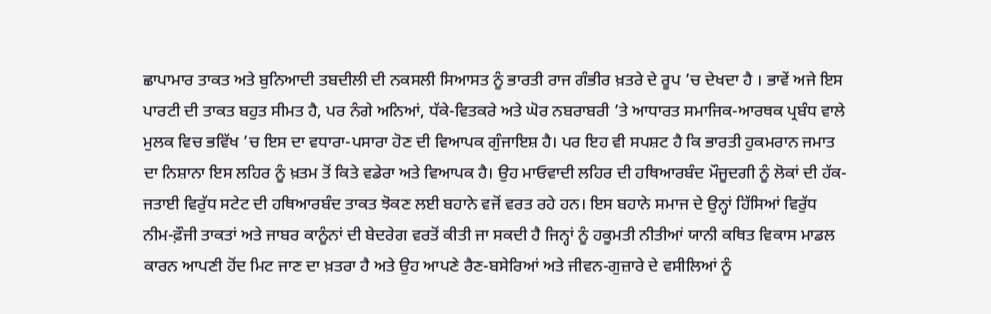ਛਾਪਾਮਾਰ ਤਾਕਤ ਅਤੇ ਬੁਨਿਆਦੀ ਤਬਦੀਲੀ ਦੀ ਨਕਸਲੀ ਸਿਆਸਤ ਨੂੰ ਭਾਰਤੀ ਰਾਜ ਗੰਭੀਰ ਖ਼ਤਰੇ ਦੇ ਰੂਪ ’ਚ ਦੇਖਦਾ ਹੈ । ਭਾਵੇਂ ਅਜੇ ਇਸ ਪਾਰਟੀ ਦੀ ਤਾਕਤ ਬਹੁਤ ਸੀਮਤ ਹੈ, ਪਰ ਨੰਗੇ ਅਨਿਆਂ, ਧੱਕੇ-ਵਿਤਕਰੇ ਅਤੇ ਘੋਰ ਨਬਰਾਬਰੀ ’ਤੇ ਆਧਾਰਤ ਸਮਾਜਿਕ-ਆਰਥਕ ਪ੍ਰਬੰਧ ਵਾਲੇ ਮੁਲਕ ਵਿਚ ਭਵਿੱਖ ’ਚ ਇਸ ਦਾ ਵਧਾਰਾ-ਪਸਾਰਾ ਹੋਣ ਦੀ ਵਿਆਪਕ ਗੁੰਜਾਇਸ਼ ਹੈ। ਪਰ ਇਹ ਵੀ ਸਪਸ਼ਟ ਹੈ ਕਿ ਭਾਰਤੀ ਹੁਕਮਰਾਨ ਜਮਾਤ ਦਾ ਨਿਸ਼ਾਨਾ ਇਸ ਲਹਿਰ ਨੂੰ ਖ਼ਤਮ ਤੋਂ ਕਿਤੇ ਵਡੇਰਾ ਅਤੇ ਵਿਆਪਕ ਹੈ। ਉਹ ਮਾਓਵਾਦੀ ਲਹਿਰ ਦੀ ਹਥਿਆਰਬੰਦ ਮੌਜੂਦਗੀ ਨੂੰ ਲੋਕਾਂ ਦੀ ਹੱਕ-ਜਤਾਈ ਵਿਰੁੱਧ ਸਟੇਟ ਦੀ ਹਥਿਆਰਬੰਦ ਤਾਕਤ ਝੋਕਣ ਲਈ ਬਹਾਨੇ ਵਜੋਂ ਵਰਤ ਰਹੇ ਹਨ। ਇਸ ਬਹਾਨੇ ਸਮਾਜ ਦੇ ਉਨ੍ਹਾਂ ਹਿੱਸਿਆਂ ਵਿਰੁੱਧ ਨੀਮ-ਫ਼ੌਜੀ ਤਾਕਤਾਂ ਅਤੇ ਜਾਬਰ ਕਾਨੂੰਨਾਂ ਦੀ ਬੇਦਰੇਗ ਵਰਤੋਂ ਕੀਤੀ ਜਾ ਸਕਦੀ ਹੈ ਜਿਨ੍ਹਾਂ ਨੂੰ ਹਕੂਮਤੀ ਨੀਤੀਆਂ ਯਾਨੀ ਕਥਿਤ ਵਿਕਾਸ ਮਾਡਲ ਕਾਰਨ ਆਪਣੀ ਹੋਂਦ ਮਿਟ ਜਾਣ ਦਾ ਖ਼ਤਰਾ ਹੈ ਅਤੇ ਉਹ ਆਪਣੇ ਰੈਣ-ਬਸੇਰਿਆਂ ਅਤੇ ਜੀਵਨ-ਗੁਜ਼ਾਰੇ ਦੇ ਵਸੀਲਿਆਂ ਨੂੰ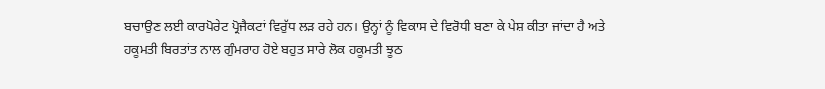ਬਚਾਉਣ ਲਈ ਕਾਰਪੋਰੇਟ ਪ੍ਰੋਜੈਕਟਾਂ ਵਿਰੁੱਧ ਲੜ ਰਹੇ ਹਨ। ਉਨ੍ਹਾਂ ਨੂੰ ਵਿਕਾਸ ਦੇ ਵਿਰੋਧੀ ਬਣਾ ਕੇ ਪੇਸ਼ ਕੀਤਾ ਜਾਂਦਾ ਹੈ ਅਤੇ ਹਕੂਮਤੀ ਬਿਰਤਾਂਤ ਨਾਲ ਗੁੰਮਰਾਹ ਹੋਏ ਬਹੁਤ ਸਾਰੇ ਲੋਕ ਹਕੂਮਤੀ ਝੂਠ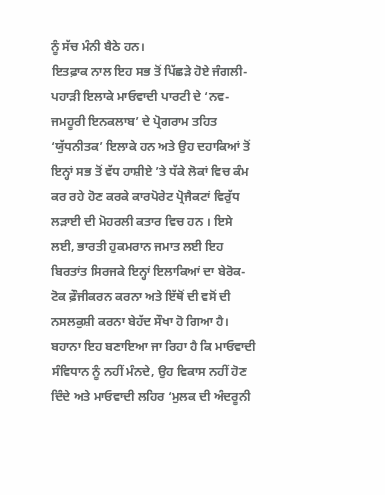ਨੂੰ ਸੱਚ ਮੰਨੀ ਬੈਠੇ ਹਨ।
ਇਤਫ਼ਾਕ ਨਾਲ ਇਹ ਸਭ ਤੋਂ ਪਿੱਛੜੇ ਹੋਏ ਜੰਗਲੀ-ਪਹਾੜੀ ਇਲਾਕੇ ਮਾਓਵਾਦੀ ਪਾਰਟੀ ਦੇ ‘ਨਵ-ਜਮਹੂਰੀ ਇਨਕਲਾਬ’ ਦੇ ਪ੍ਰੋਗਰਾਮ ਤਹਿਤ ‘ਯੁੱਧਨੀਤਕ’ ਇਲਾਕੇ ਹਨ ਅਤੇ ਉਹ ਦਹਾਕਿਆਂ ਤੋਂ ਇਨ੍ਹਾਂ ਸਭ ਤੋਂ ਵੱਧ ਹਾਸ਼ੀਏ ’ਤੇ ਧੱਕੇ ਲੋਕਾਂ ਵਿਚ ਕੰਮ ਕਰ ਰਹੇ ਹੋਣ ਕਰਕੇ ਕਾਰਪੋਰੇਟ ਪ੍ਰੋਜੈਕਟਾਂ ਵਿਰੁੱਧ ਲੜਾਈ ਦੀ ਮੋਹਰਲੀ ਕਤਾਰ ਵਿਚ ਹਨ । ਇਸੇ ਲਈ, ਭਾਰਤੀ ਹੁਕਮਰਾਨ ਜਮਾਤ ਲਈ ਇਹ ਬਿਰਤਾਂਤ ਸਿਰਜਕੇ ਇਨ੍ਹਾਂ ਇਲਾਕਿਆਂ ਦਾ ਬੇਰੋਕ-ਟੋਕ ਫ਼ੌਜੀਕਰਨ ਕਰਨਾ ਅਤੇ ਇੱਥੋਂ ਦੀ ਵਸੋਂ ਦੀ ਨਸਲਕੁਸ਼ੀ ਕਰਨਾ ਬੇਹੱਦ ਸੌਖਾ ਹੋ ਗਿਆ ਹੈ। ਬਹਾਨਾ ਇਹ ਬਣਾਇਆ ਜਾ ਰਿਹਾ ਹੈ ਕਿ ਮਾਓਵਾਦੀ ਸੰਵਿਧਾਨ ਨੂੰ ਨਹੀਂ ਮੰਨਦੇ, ਉਹ ਵਿਕਾਸ ਨਹੀਂ ਹੋਣ ਦਿੰਦੇ ਅਤੇ ਮਾਓਵਾਦੀ ਲਹਿਰ ‘ਮੁਲਕ ਦੀ ਅੰਦਰੂਨੀ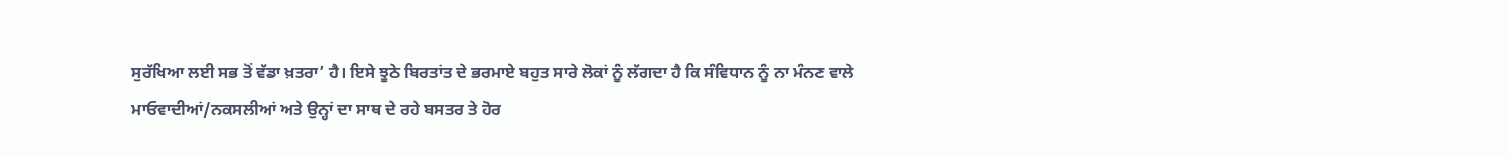ਸੁਰੱਖਿਆ ਲਈ ਸਭ ਤੋਂ ਵੱਡਾ ਖ਼ਤਰਾ’ ਹੈ। ਇਸੇ ਝੂਠੇ ਬਿਰਤਾਂਤ ਦੇ ਭਰਮਾਏ ਬਹੁਤ ਸਾਰੇ ਲੋਕਾਂ ਨੂੰ ਲੱਗਦਾ ਹੈ ਕਿ ਸੰਵਿਧਾਨ ਨੂੰ ਨਾ ਮੰਨਣ ਵਾਲੇ ਮਾਓਵਾਦੀਆਂ/ਨਕਸਲੀਆਂ ਅਤੇ ਉਨ੍ਹਾਂ ਦਾ ਸਾਥ ਦੇ ਰਹੇ ਬਸਤਰ ਤੇ ਹੋਰ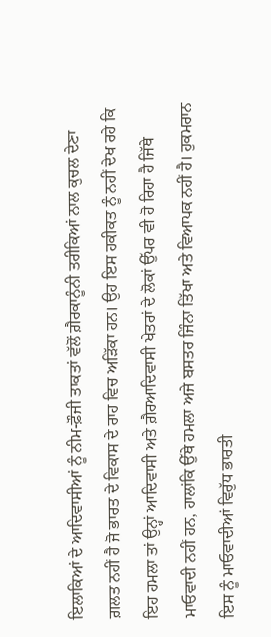ਇਲਾਕਿਆਂ ਦੇ ਆਦਿਵਾਸੀਆਂ ਨੂੰ ਨੀਮ-ਫ਼ੌਜੀ ਤਾਕਤਾਂ ਵੱਲੋਂ ਗ਼ੈਰਕਾਨੂੰਨੀ ਤਰੀਕਿਆਂ ਨਾਲ ਕੁਚਲ ਦੇਣਾ ਗ਼ਲਤ ਨਹੀਂ ਹੈ ਜੋ ਭਾਰਤ ਦੇ ਵਿਕਾਸ ਦੇ ਰਾਹ ਵਿਚ ਅੜਿੱਕਾ ਹਨ। ਉਹ ਇਸ ਹਕੀਕਤ ਨੂੰ ਨਹੀਂ ਦੇਖ ਰਹੇ ਕਿ ਇਹ ਹਮਲਾ ਤਾਂ ਉਨ੍ਹਾਂ ਆਦਿਵਾਸੀ ਅਤੇ ਗ਼ੈਰਆਦਿਵਾਸੀ ਖੇਤਰਾਂ ਦੇ ਲੋਕਾਂ ਉੱਪਰ ਵੀ ਹੋ ਰਿਹਾ ਹੈ ਜਿੱਥੇ ਮਾਓਵਾਦੀ ਨਹੀਂ ਹਨ, ਹਾਲਾਂਕਿ ਉੱਥੇ ਹਮਲਾ ਅਜੇ ਬਸਤਰ ਜਿੰਨਾ ਤਿੱਖਾ ਅਤੇ ਵਿਆਪਕ ਨਹੀਂ ਹੈ। ਹੁਕਮਰਾਨ ਇਸ ਨੂੰ ਮਾਓਵਾਦੀਆਂ ਵਿਰੁੱਧ ਭਾਰਤੀ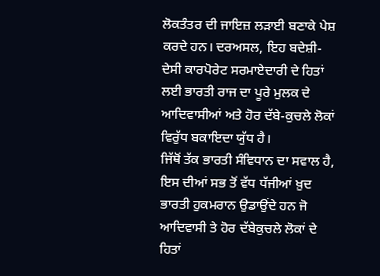ਲੋਕਤੰਤਰ ਦੀ ਜਾਇਜ਼ ਲੜਾਈ ਬਣਾਕੇ ਪੇਸ਼ ਕਰਦੇ ਹਨ। ਦਰਅਸਲ, ਇਹ ਬਦੇਸ਼ੀ-ਦੇਸੀ ਕਾਰਪੋਰੇਟ ਸਰਮਾਏਦਾਰੀ ਦੇ ਹਿਤਾਂ ਲਈ ਭਾਰਤੀ ਰਾਜ ਦਾ ਪੂਰੇ ਮੁਲਕ ਦੇ ਆਦਿਵਾਸੀਆਂ ਅਤੇ ਹੋਰ ਦੱਬੇ-ਕੁਚਲੇ ਲੋਕਾਂ ਵਿਰੁੱਧ ਬਕਾਇਦਾ ਯੁੱਧ ਹੈ।
ਜਿੱਥੋਂ ਤੱਕ ਭਾਰਤੀ ਸੰਵਿਧਾਨ ਦਾ ਸਵਾਲ ਹੈ, ਇਸ ਦੀਆਂ ਸਭ ਤੋਂ ਵੱਧ ਧੱਜੀਆਂ ਖ਼ੁਦ ਭਾਰਤੀ ਹੁਕਮਰਾਨ ਉਡਾਉਂਦੇ ਹਨ ਜੋ ਆਦਿਵਾਸੀ ਤੇ ਹੋਰ ਦੱਬੇਕੁਚਲੇ ਲੋਕਾਂ ਦੇ ਹਿਤਾਂ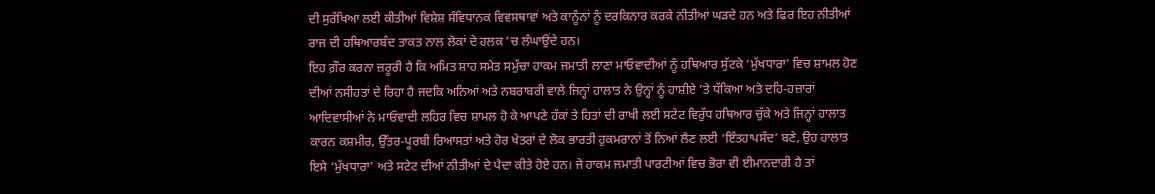ਦੀ ਸੁਰੱਖਿਆ ਲਈ ਕੀਤੀਆਂ ਵਿਸ਼ੇਸ਼ ਸੰਵਿਧਾਨਕ ਵਿਵਸਥਾਵਾਂ ਅਤੇ ਕਾਨੂੰਨਾਂ ਨੂੰ ਦਰਕਿਨਾਰ ਕਰਕੇ ਨੀਤੀਆਂ ਘੜਦੇ ਹਨ ਅਤੇ ਫਿਰ ਇਹ ਨੀਤੀਆਂ ਰਾਜ ਦੀ ਹਥਿਆਰਬੰਦ ਤਾਕਤ ਨਾਲ ਲੋਕਾਂ ਦੇ ਹਲਕ ’ਚ ਲੰਘਾਉਂਦੇ ਹਨ।
ਇਹ ਗ਼ੌਰ ਕਰਨਾ ਜ਼ਰੂਰੀ ਹੈ ਕਿ ਅਮਿਤ ਸ਼ਾਹ ਸਮੇਤ ਸਮੁੱਚਾ ਹਾਕਮ ਜਮਾਤੀ ਲਾਣਾ ਮਾਓਵਾਦੀਆਂ ਨੂੰ ਹਥਿਆਰ ਸੁੱਟਕੇ ‘ਮੁੱਖਧਾਰਾ’ ਵਿਚ ਸ਼ਾਮਲ ਹੋਣ ਦੀਆਂ ਨਸੀਹਤਾਂ ਦੇ ਰਿਹਾ ਹੈ ਜਦਕਿ ਅਨਿਆਂ ਅਤੇ ਨਬਰਾਬਰੀ ਵਾਲੇ ਜਿਨ੍ਹਾਂ ਹਾਲਾਤ ਨੇ ਉਨ੍ਹਾਂ ਨੂੰ ਹਾਸ਼ੀਏ ’ਤੇ ਧੱਕਿਆ ਅਤੇ ਦਹਿ-ਹਜ਼ਾਰਾਂ ਆਦਿਵਾਸੀਆਂ ਨੇ ਮਾਓਵਾਦੀ ਲਹਿਰ ਵਿਚ ਸ਼ਾਮਲ ਹੋ ਕੇ ਆਪਣੇ ਹੱਕਾਂ ਤੇ ਹਿਤਾਂ ਦੀ ਰਾਖੀ ਲਈ ਸਟੇਟ ਵਿਰੁੱਧ ਹਥਿਆਰ ਚੁੱਕੇ ਅਤੇ ਜਿਨ੍ਹਾਂ ਹਾਲਾਤ ਕਾਰਨ ਕਸ਼ਮੀਰ, ਉੱਤਰ-ਪੂਰਬੀ ਰਿਆਸਤਾਂ ਅਤੇ ਹੋਰ ਖੇਤਰਾਂ ਦੇ ਲੋਕ ਭਾਰਤੀ ਹੁਕਮਰਾਨਾਂ ਤੋਂ ਨਿਆਂ ਲੈਣ ਲਈ ‘ਇੰਤਹਾਪਸੰਦ’ ਬਣੇ, ਉਹ ਹਾਲਾਤ ਇਸੇ ‘ਮੁੱਖਧਾਰਾ’ ਅਤੇ ਸਟੇਟ ਦੀਆਂ ਨੀਤੀਆਂ ਦੇ ਪੈਦਾ ਕੀਤੇ ਹੋਏ ਹਨ। ਜੇ ਹਾਕਮ ਜਮਾਤੀ ਪਾਰਟੀਆਂ ਵਿਚ ਭੋਰਾ ਵੀ ਈਮਾਨਦਾਰੀ ਹੈ ਤਾਂ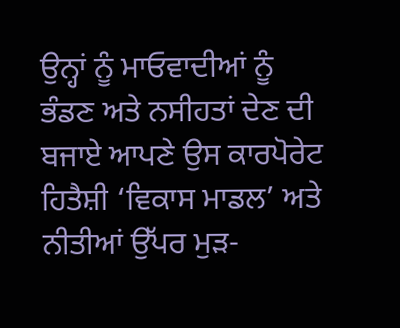ਉਨ੍ਹਾਂ ਨੂੰ ਮਾਓਵਾਦੀਆਂ ਨੂੰ ਭੰਡਣ ਅਤੇ ਨਸੀਹਤਾਂ ਦੇਣ ਦੀ ਬਜਾਏ ਆਪਣੇ ਉਸ ਕਾਰਪੋਰੇਟ ਹਿਤੈਸ਼ੀ ‘ਵਿਕਾਸ ਮਾਡਲ’ ਅਤੇ ਨੀਤੀਆਂ ਉੱਪਰ ਮੁੜ-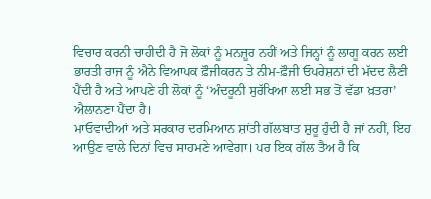ਵਿਚਾਰ ਕਰਨੀ ਚਾਹੀਦੀ ਹੈ ਜੋ ਲੋਕਾਂ ਨੂੰ ਮਨਜ਼ੂਰ ਨਹੀਂ ਅਤੇ ਜਿਨ੍ਹਾਂ ਨੂੰ ਲਾਗੂ ਕਰਨ ਲਈ ਭਾਰਤੀ ਰਾਜ ਨੂੰ ਐਨੇ ਵਿਆਪਕ ਫ਼ੌਜੀਕਰਨ ਤੇ ਨੀਮ-ਫ਼ੌਜੀ ਓਪਰੇਸ਼ਨਾਂ ਦੀ ਮੱਦਦ ਲੈਣੀ ਪੈਂਦੀ ਹੈ ਅਤੇ ਆਪਣੇ ਹੀ ਲੋਕਾਂ ਨੂੰ ‘ਅੰਦਰੂਨੀ ਸੁਰੱਖਿਆ ਲਈ ਸਭ ਤੋਂ ਵੱਡਾ ਖ਼ਤਰਾ’ ਐਲਾਨਣਾ ਪੈਂਦਾ ਹੈ।
ਮਾਓਵਾਦੀਆਂ ਅਤੇ ਸਰਕਾਰ ਦਰਮਿਆਨ ਸ਼ਾਂਤੀ ਗੱਲਬਾਤ ਸ਼ੁਰੂ ਹੁੰਦੀ ਹੈ ਜਾਂ ਨਹੀਂ, ਇਹ ਆਉਣ ਵਾਲੇ ਦਿਨਾਂ ਵਿਚ ਸਾਹਮਣੇ ਆਵੇਗਾ। ਪਰ ਇਕ ਗੱਲ ਤੈਅ ਹੈ ਕਿ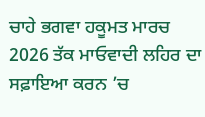ਚਾਹੇ ਭਗਵਾ ਹਕੂਮਤ ਮਾਰਚ 2026 ਤੱਕ ਮਾਓਵਾਦੀ ਲਹਿਰ ਦਾ ਸਫ਼ਾਇਆ ਕਰਨ ’ਚ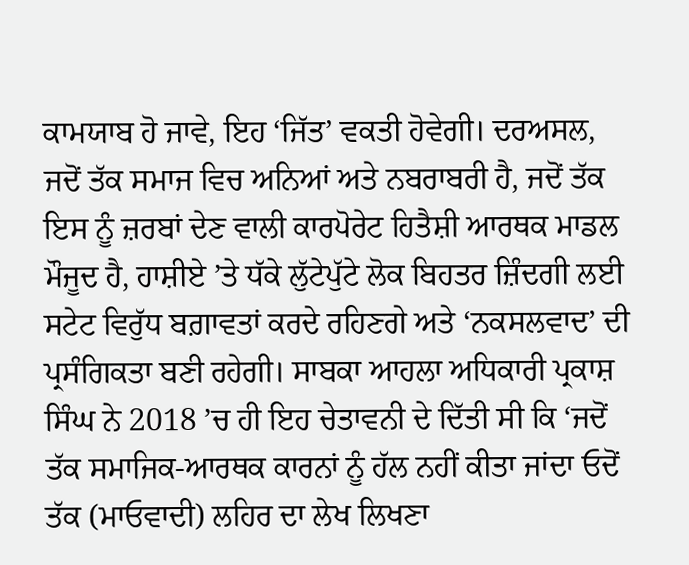ਕਾਮਯਾਬ ਹੋ ਜਾਵੇ, ਇਹ ‘ਜਿੱਤ’ ਵਕਤੀ ਹੋਵੇਗੀ। ਦਰਅਸਲ, ਜਦੋਂ ਤੱਕ ਸਮਾਜ ਵਿਚ ਅਨਿਆਂ ਅਤੇ ਨਬਰਾਬਰੀ ਹੈ, ਜਦੋਂ ਤੱਕ ਇਸ ਨੂੰ ਜ਼ਰਬਾਂ ਦੇਣ ਵਾਲੀ ਕਾਰਪੋਰੇਟ ਹਿਤੈਸ਼ੀ ਆਰਥਕ ਮਾਡਲ ਮੌਜੂਦ ਹੈ, ਹਾਸ਼ੀਏ ’ਤੇ ਧੱਕੇ ਲੁੱਟੇਪੁੱਟੇ ਲੋਕ ਬਿਹਤਰ ਜ਼ਿੰਦਗੀ ਲਈ ਸਟੇਟ ਵਿਰੁੱਧ ਬਗ਼ਾਵਤਾਂ ਕਰਦੇ ਰਹਿਣਗੇ ਅਤੇ ‘ਨਕਸਲਵਾਦ’ ਦੀ ਪ੍ਰਸੰਗਿਕਤਾ ਬਣੀ ਰਹੇਗੀ। ਸਾਬਕਾ ਆਹਲਾ ਅਧਿਕਾਰੀ ਪ੍ਰਕਾਸ਼ ਸਿੰਘ ਨੇ 2018 ’ਚ ਹੀ ਇਹ ਚੇਤਾਵਨੀ ਦੇ ਦਿੱਤੀ ਸੀ ਕਿ ‘ਜਦੋਂ ਤੱਕ ਸਮਾਜਿਕ-ਆਰਥਕ ਕਾਰਨਾਂ ਨੂੰ ਹੱਲ ਨਹੀਂ ਕੀਤਾ ਜਾਂਦਾ ਓਦੋਂ ਤੱਕ (ਮਾਓਵਾਦੀ) ਲਹਿਰ ਦਾ ਲੇਖ ਲਿਖਣਾ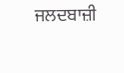ਜਲਦਬਾਜ਼ੀ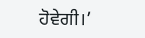ਹੋਵੇਗੀ।’